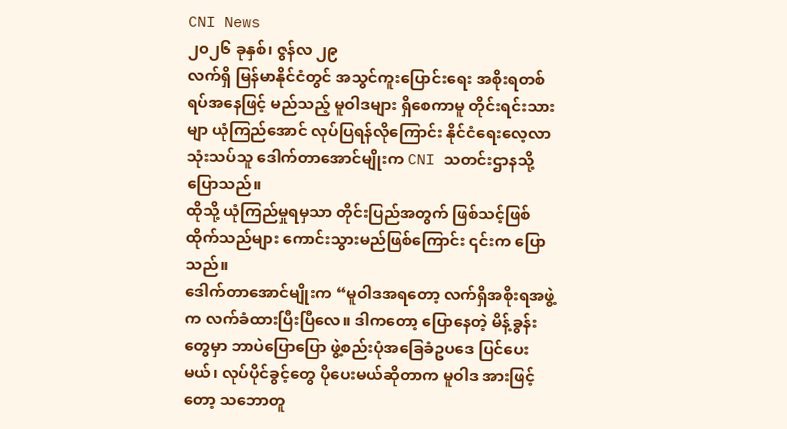CNI News
၂၀၂၆ ခုနှစ်၊ ဇွန်လ ၂၉
လက်ရှိ မြန်မာနိုင်ငံတွင် အသွင်ကူးပြောင်းရေး အစိုးရတစ်ရပ်အနေဖြင့် မည်သည့် မူဝါဒများ ရှိစေကာမူ တိုင်းရင်းသားမျာ ယုံကြည်အောင် လုပ်ပြရန်လိုကြောင်း နိုင်ငံရေးလေ့လာသုံးသပ်သူ ဒေါက်တာအောင်မျိုးက CNI သတင်းဌာနသို့ ပြောသည်။
ထိုသို့ ယုံကြည်မှုရမှသာ တိုင်းပြည်အတွက် ဖြစ်သင့်ဖြစ်ထိုက်သည်များ ကောင်းသွားမည်ဖြစ်ကြောင်း ၎င်းက ပြောသည်။
ဒေါက်တာအောင်မျိုးက “မူဝါဒအရတော့ လက်ရှိအစိုးရအဖွဲ့က လက်ခံထားပြီးပြီလေ။ ဒါကတော့ ပြောနေတဲ့ မိန့်ခွန်းတွေမှာ ဘာပဲပြောပြော ဖွဲ့စည်းပုံအခြေခံဥပဒေ ပြင်ပေးမယ်၊ လုပ်ပိုင်ခွင့်တွေ ပိုပေးမယ်ဆိုတာက မူဝါဒ အားဖြင့်တော့ သဘောတူ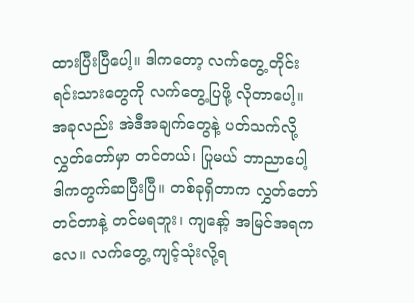ထားပြီးပြီပေါ့။ ဒါကတော့ လက်တွေ့ တိုင်းရင်းသားတွေကို လက်တွေ့ပြဖို့ လိုတာပေါ့။ အခုလည်း အဲဒီအချက်တွေနဲ့ ပတ်သက်လို့ လွှတ်တော်မှာ တင်တယ်၊ ပြုမယ် ဘာညာပေါ့ ဒါကတွက်ဆပြီးပြီ။ တစ်ခုရှိတာက လွှတ်တော်တင်တာနဲ့ တင်မရဘူး၊ ကျနော့် အမြင်အရကလေ။ လက်တွေ့ ကျင့်သုံးလို့ရ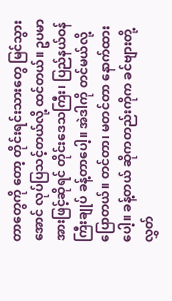တာတွေကို တော့ တိုင်းရင်းသားတွေ မြင်သွားအောင် လုပ်ပြသင့်တယ်လို့ ထင်တယ်။ ဥပမာအားဖြင့်ဆိုရင် တိုင်းဒေသကြီး၊ ပြည်နယ်ဝန်ကြီးချုပ် ခန့်တာပေါ့။ အဲဒါကို တင်မယ်လို့ပြောတယ်။ တင်တာ၊ မတင်တာ နောက်ထားပေါ့။ ခန့်တယ် ဆိုကတည်းကိုက ခင်ဗျားတို့ လွှတ်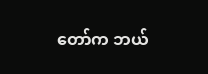တော်က ဘယ်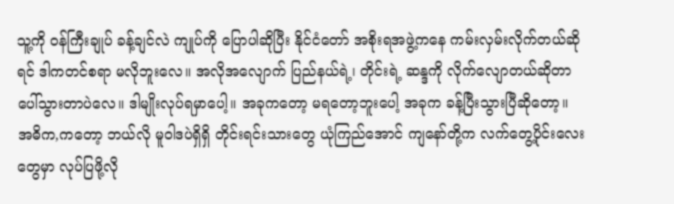သူ့ကို ဝန်ကြီးချုပ် ခန့်ချင်လဲ ကျုပ်ကို ပြောပါဆိုပြီး နိုင်ငံတော် အစိုးရအဖွဲ့ကနေ ကမ်းလှမ်းလိုက်တယ်ဆိုရင် ဒါကတင်စရာ မလိုဘူးလေ။ အလိုအလျောက် ပြည်နယ်ရဲ့၊ တိုင်းရဲ့ ဆန္ဒကို လိုက်လျောတယ်ဆိုတာ ပေါ်သွားတာပဲလေ။ ဒါမျိုးလုပ်ရမှာပေါ့။ အခုကတော့ မရတော့ဘူးပေါ့ အခုက ခန့်ပြီးသွားပြီဆိုတော့။ အဓိက,ကတော့ ဘယ်လို မူဝါဒပဲရှိရှိ တိုင်းရင်းသားတွေ ယုံကြည်အောင် ကျနော်တို့က လက်တွေ့ပိုင်းလေးတွေမှာ လုပ်ပြဖို့လို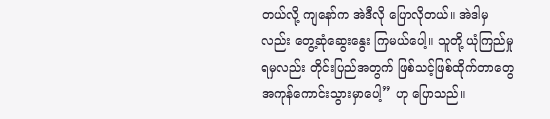တယ်လို့ ကျနော်က အဲဒီလို ပြောလိုတယ်။ အဲဒါမှလည်း တွေ့ဆုံဆွေးနွေး ကြမယ်ပေါ့။ သူတို့ ယုံကြည်မှုရမှလည်း တိုင်းပြည်အတွက် ဖြစ်သင့်ဖြစ်ထိုက်တာတွေ အကုန်ကောင်းသွားမှာပေါ့” ဟု ပြောသည်။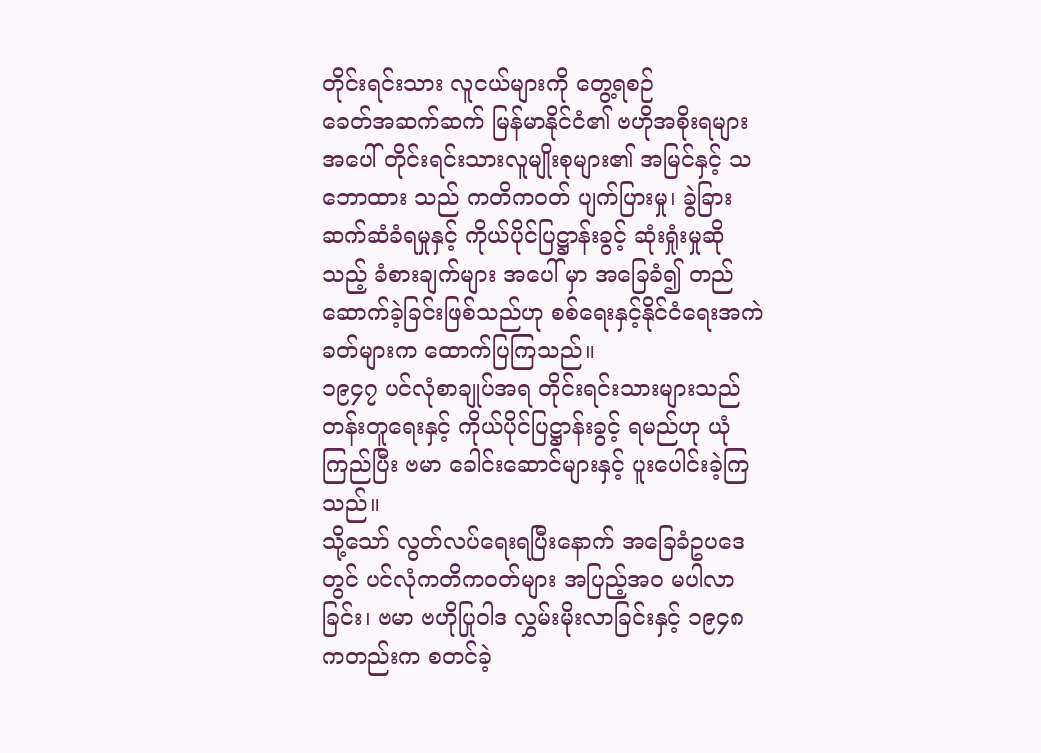တိုင်းရင်းသား လူငယ်များကို တွေ့ရစဉ်
ခေတ်အဆက်ဆက် မြန်မာနိုင်ငံ၏ ဗဟိုအစိုးရများအပေါ် တိုင်းရင်းသားလူမျိုးစုများ၏ အမြင်နှင့် သဘောထား သည် ကတိကဝတ် ပျက်ပြားမှု၊ ခွဲခြားဆက်ဆံခံရမှုနှင့် ကိုယ်ပိုင်ပြဋ္ဌာန်းခွင့် ဆုံးရှုံးမှုဆိုသည့် ခံစားချက်များ အပေါ် မှာ အခြေခံ၍ တည်ဆောက်ခဲ့ခြင်းဖြစ်သည်ဟု စစ်ရေးနှင့်နိုင်ငံရေးအကဲခတ်များက ထောက်ပြကြသည်။
၁၉၄၇ ပင်လုံစာချုပ်အရ တိုင်းရင်းသားများသည် တန်းတူရေးနှင့် ကိုယ်ပိုင်ပြဋ္ဌာန်းခွင့် ရမည်ဟု ယုံကြည်ပြီး ဗမာ ခေါင်းဆောင်များနှင့် ပူးပေါင်းခဲ့ကြသည်။
သို့သော် လွတ်လပ်ရေးရပြီးနောက် အခြေခံဥပဒေတွင် ပင်လုံကတိကဝတ်များ အပြည့်အဝ မပါလာခြင်း၊ ဗမာ ဗဟိုပြုဝါဒ လွှမ်းမိုးလာခြင်းနှင့် ၁၉၄၈ ကတည်းက စတင်ခဲ့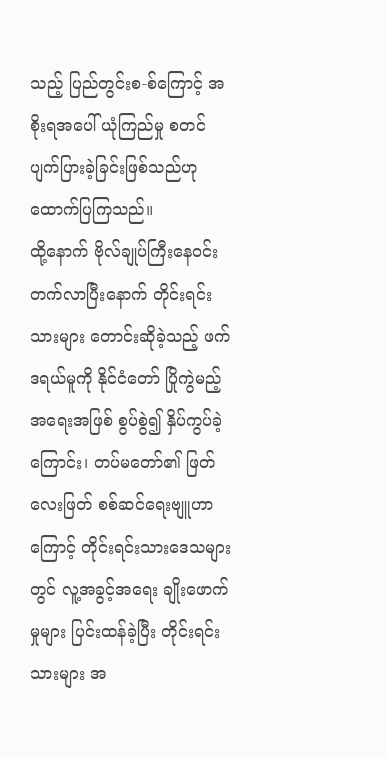သည့် ပြည်တွင်းစ-စ်ကြောင့် အစိုးရအပေါ် ယုံကြည်မှု စတင် ပျက်ပြားခဲ့ခြင်းဖြစ်သည်ဟု ထောက်ပြကြသည်။
ထို့နောက် ဗိုလ်ချုပ်ကြီးနေဝင်း တက်လာပြီးနောက် တိုင်းရင်းသားများ တောင်းဆိုခဲ့သည့် ဖက်ဒရယ်မူကို နိုင်ငံတော် ပြိုကွဲမည့် အရေးအဖြစ် စွပ်စွဲ၍ နှိပ်ကွပ်ခဲ့ကြောင်း၊ တပ်မတော်၏ ဖြတ်လေးဖြတ် စစ်ဆင်ရေးဗျူဟာ ကြောင့် တိုင်းရင်းသားဒေသများတွင် လူ့အခွင့်အရေး ချိုးဖောက်မှုများ ပြင်းထန်ခဲ့ပြီး တိုင်းရင်းသားများ အ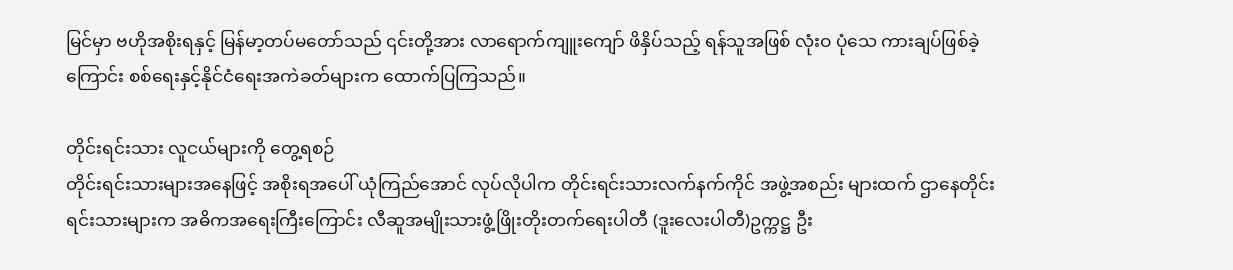မြင်မှာ ဗဟိုအစိုးရနှင့် မြန်မာ့တပ်မတော်သည် ၎င်းတို့အား လာရောက်ကျူးကျော် ဖိနှိပ်သည့် ရန်သူအဖြစ် လုံးဝ ပုံသေ ကားချပ်ဖြစ်ခဲ့ကြောင်း စစ်ရေးနှင့်နိုင်ငံရေးအကဲခတ်များက ထောက်ပြကြသည်။

တိုင်းရင်းသား လူငယ်များကို တွေ့ရစဉ်
တိုင်းရင်းသားများအနေဖြင့် အစိုးရအပေါ် ယုံကြည်အောင် လုပ်လိုပါက တိုင်းရင်းသားလက်နက်ကိုင် အဖွဲ့အစည်း များထက် ဌာနေတိုင်းရင်းသားများက အဓိကအရေးကြီးကြောင်း လီဆူအမျိုးသားဖွံ့ဖြိုးတိုးတက်ရေးပါတီ (ဒူးလေးပါတီ)ဥက္ကဋ္ဌ ဦး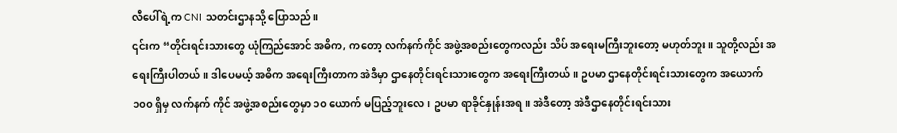လီပေါ်ရဲ့က CNI သတင်းဌာနသို့ ပြောသည်။
၎င်းက “တိုင်းရင်းသားတွေ ယုံကြည်အောင် အဓိက, ကတော့ လက်နက်ကိုင် အဖွဲ့အစည်းတွေကလည်း သိပ် အရေးမကြီးဘူးတော့ မဟုတ်ဘူး။ သူတို့လည်း အရေးကြီးပါတယ်။ ဒါပေမယ့် အဓိက အရေးကြီးတာက အဲဒီမှာ ဌာနေတိုင်းရင်းသားတွေက အရေးကြီးတယ်။ ဥပမာ ဌာနေတိုင်းရင်းသားတွေက အယောက် ၁၀၀ ရှိမှ လက်နက် ကိုင် အဖွဲ့အစည်းတွေမှာ ၁၀ ယောက် မပြည့်ဘူးလေ၊ ဥပမာ ရာခိုင်နှုန်းအရ။ အဲဒီတော့ အဲဒီဌာနေတိုင်းရင်းသား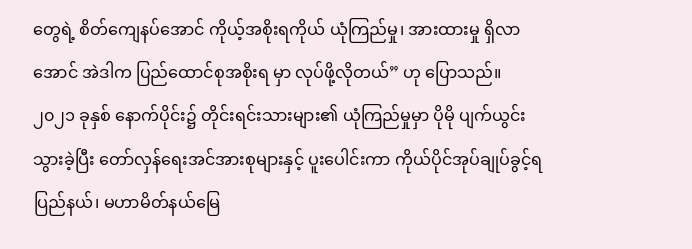တွေရဲ့ စိတ်ကျေနပ်အောင် ကိုယ့်အစိုးရကိုယ် ယုံကြည်မှု၊ အားထားမှု ရှိလာအောင် အဲဒါက ပြည်ထောင်စုအစိုးရ မှာ လုပ်ဖို့လိုတယ်” ဟု ပြောသည်။
၂၀၂၁ ခုနှစ် နောက်ပိုင်း၌ တိုင်းရင်းသားများ၏ ယုံကြည်မှုမှာ ပိုမို ပျက်ယွင်းသွားခဲ့ပြီး တော်လှန်ရေးအင်အားစုများနှင့် ပူးပေါင်းကာ ကိုယ်ပိုင်အုပ်ချုပ်ခွင့်ရ ပြည်နယ်၊ မဟာမိတ်နယ်မြေ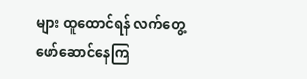များ ထူထောင်ရန် လက်တွေ့ဖော်ဆောင်နေကြ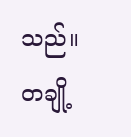သည်။
တချို့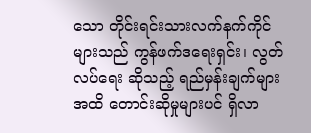သော တိုင်းရင်းသားလက်နက်ကိုင်များသည် ကွန်ဖက်ဒရေးရှင်း၊ လွတ်လပ်ရေး ဆိုသည့် ရည်မှန်းချက်များ အထိ တောင်းဆိုမှုများပင် ရှိလာ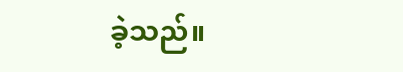ခဲ့သည်။